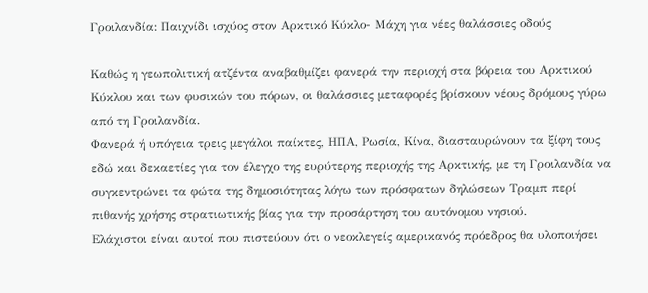Γροιλανδία: Παιχνίδι ισχύος στον Αρκτικό Κύκλο- Μάχη για νέες θαλάσσιες οδούς

Καθώς η γεωπολιτική ατζέντα αναβαθμίζει φανερά την περιοχή στα βόρεια του Αρκτικού Κύκλου και των φυσικών του πόρων, οι θαλάσσιες μεταφορές βρίσκουν νέους δρόμους γύρω από τη Γροιλανδία.
Φανερά ή υπόγεια τρεις μεγάλοι παίκτες, ΗΠΑ, Ρωσία, Κίνα, διασταυρώνουν τα ξίφη τους εδώ και δεκαετίες για τον έλεγχο της ευρύτερης περιοχής της Αρκτικής, με τη Γροιλανδία να συγκεντρώνει τα φώτα της δημοσιότητας λόγω των πρόσφατων δηλώσεων Τραμπ περί πιθανής χρήσης στρατιωτικής βίας για την προσάρτηση του αυτόνομου νησιού.
Ελάχιστοι είναι αυτοί που πιστεύουν ότι ο νεοκλεγείς αμερικανός πρόεδρος θα υλοποιήσει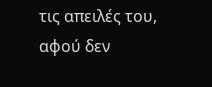τις απειλές του, αφού δεν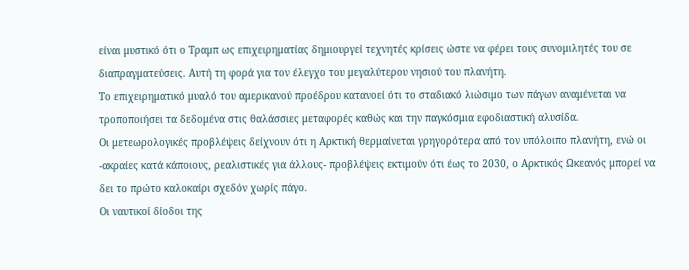είναι μυστικό ότι ο Τραμπ ως επιχειρηματίας δημιουργεί τεχνητές κρίσεις ώστε να φέρει τους συνομιλητές του σε διαπραγματεύσεις. Αυτή τη φορά για τον έλεγχο του μεγαλύτερου νησιού του πλανήτη.
Το επιχειρηματικό μυαλό του αμερικανού προέδρου κατανοεί ότι το σταδιακό λιώσιμο των πάγων αναμένεται να τροποποιήσει τα δεδομένα στις θαλάσσιες μεταφορές καθώς και την παγκόσμια εφοδιαστική αλυσίδα.
Οι μετεωρολογικές προβλέψεις δείχνουν ότι η Αρκτική θερμαίνεται γρηγορότερα από τον υπόλοιπο πλανήτη, ενώ οι -ακραίες κατά κάποιους, ρεαλιστικές για άλλους- προβλέψεις εκτιμούν ότι έως το 2030, ο Αρκτικός Ωκεανός μπορεί να δει το πρώτο καλοκαίρι σχεδόν χωρίς πάγο.
Οι ναυτικοί δίοδοι της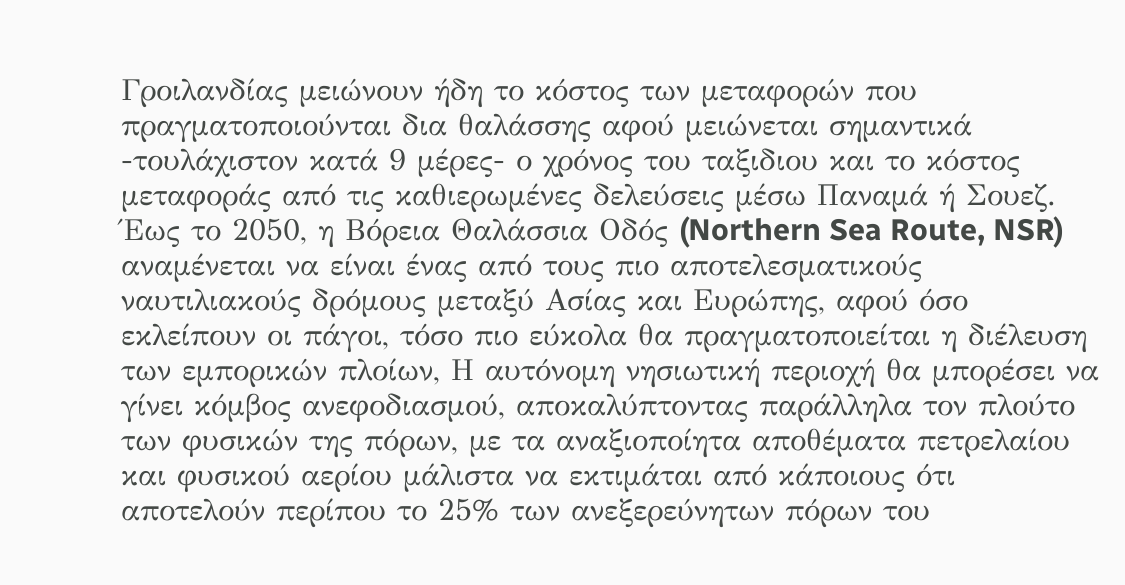Γροιλανδίας μειώνουν ήδη το κόστος των μεταφορών που πραγματοποιούνται δια θαλάσσης αφού μειώνεται σημαντικά -τουλάχιστον κατά 9 μέρες- ο χρόνος του ταξιδιου και το κόστος μεταφοράς από τις καθιερωμένες δελεύσεις μέσω Παναμά ή Σουεζ.
Έως το 2050, η Βόρεια Θαλάσσια Οδός (Northern Sea Route, NSR) αναμένεται να είναι ένας από τους πιο αποτελεσματικούς ναυτιλιακούς δρόμους μεταξύ Ασίας και Ευρώπης, αφού όσο εκλείπουν οι πάγοι, τόσο πιο εύκολα θα πραγματοποιείται η διέλευση των εμπορικών πλοίων, Η αυτόνομη νησιωτική περιοχή θα μπορέσει να γίνει κόμβος ανεφοδιασμού, αποκαλύπτοντας παράλληλα τον πλούτο των φυσικών της πόρων, με τα αναξιοποίητα αποθέματα πετρελαίου και φυσικού αερίου μάλιστα να εκτιμάται από κάποιους ότι αποτελούν περίπου το 25% των ανεξερεύνητων πόρων του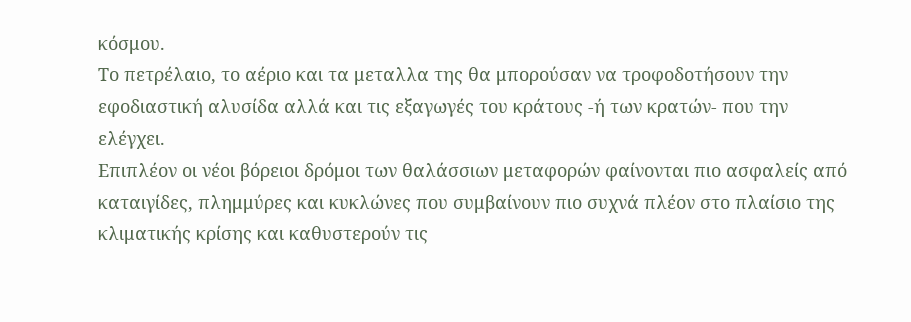κόσμου.
Το πετρέλαιο, το αέριο και τα μεταλλα της θα μπορούσαν να τροφοδοτήσουν την εφοδιαστική αλυσίδα αλλά και τις εξαγωγές του κράτους -ή των κρατών- που την ελέγχει.
Επιπλέον οι νέοι βόρειοι δρόμοι των θαλάσσιων μεταφορών φαίνονται πιο ασφαλείς από καταιγίδες, πλημμύρες και κυκλώνες που συμβαίνουν πιο συχνά πλέον στο πλαίσιο της κλιματικής κρίσης και καθυστερούν τις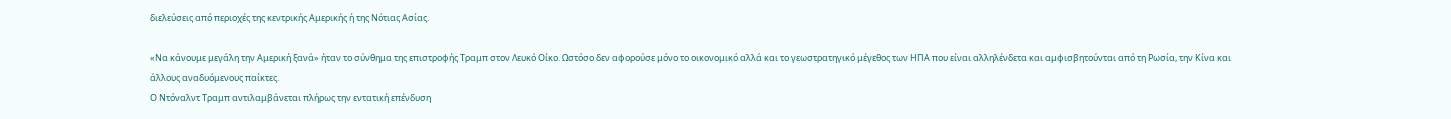διελεύσεις από περιοχές της κεντρικής Αμερικής ή της Νότιας Ασίας.

«Να κάνουμε μεγάλη την Αμερική ξανά» ήταν το σύνθημα της επιστροφής Τραμπ στον Λευκό Οίκο. Ωστόσο δεν αφορούσε μόνο το οικονομικό αλλά και το γεωστρατηγικό μέγεθος των ΗΠΑ που είναι αλληλένδετα και αμφισβητούνται από τη Ρωσία, την Κίνα και άλλους αναδυόμενους παίκτες.
Ο Ντόναλντ Τραμπ αντιλαμβάνεται πλήρως την εντατική επένδυση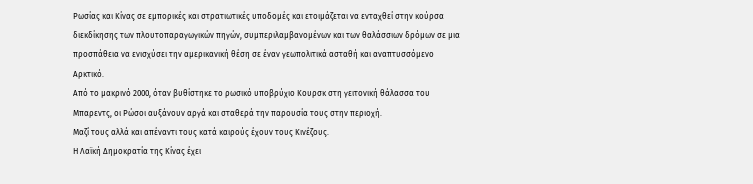Ρωσίας και Κίνας σε εμπορικές και στρατιωτικές υποδομές και ετοιμάζεται να ενταχθεί στην κούρσα διεκδίκησης των πλουτοπαραγωγικών πηγών, συμπεριλαμβανομένων και των θαλάσσιων δρόμων σε μια προσπάθεια να ενισχύσει την αμερικανική θέση σε έναν γεωπολιτικά ασταθή και αναπτυσσόμενο Αρκτικό.
Από το μακρινό 2000, όταν βυθίστηκε το ρωσικό υποβρύχιο Κουρσκ στη γειτονική θάλασσα του Μπαρεντς, οι Ρώσοι αυξάνουν αργά και σταθερά την παρουσία τους στην περιοχή.
Μαζί τους αλλά και απέναντι τους κατά καιρούς έχουν τους Κινέζους.
Η Λαϊκή Δημοκρατία της Κίνας έχει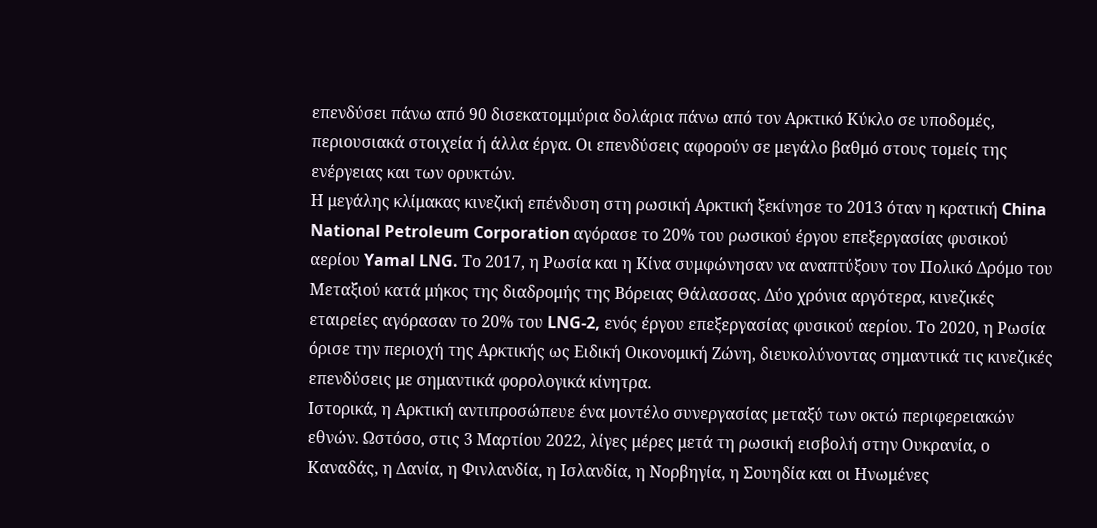επενδύσει πάνω από 90 δισεκατομμύρια δολάρια πάνω από τον Αρκτικό Κύκλο σε υποδομές, περιουσιακά στοιχεία ή άλλα έργα. Οι επενδύσεις αφορούν σε μεγάλο βαθμό στους τομείς της ενέργειας και των ορυκτών.
Η μεγάλης κλίμακας κινεζική επένδυση στη ρωσική Αρκτική ξεκίνησε το 2013 όταν η κρατική China National Petroleum Corporation αγόρασε το 20% του ρωσικού έργου επεξεργασίας φυσικού αερίου Yamal LNG. Το 2017, η Ρωσία και η Κίνα συμφώνησαν να αναπτύξουν τον Πολικό Δρόμο του Μεταξιού κατά μήκος της διαδρομής της Βόρειας Θάλασσας. Δύο χρόνια αργότερα, κινεζικές εταιρείες αγόρασαν το 20% του LNG-2, ενός έργου επεξεργασίας φυσικού αερίου. Το 2020, η Ρωσία όρισε την περιοχή της Αρκτικής ως Ειδική Οικονομική Ζώνη, διευκολύνοντας σημαντικά τις κινεζικές επενδύσεις με σημαντικά φορολογικά κίνητρα.
Ιστορικά, η Αρκτική αντιπροσώπευε ένα μοντέλο συνεργασίας μεταξύ των οκτώ περιφερειακών εθνών. Ωστόσο, στις 3 Μαρτίου 2022, λίγες μέρες μετά τη ρωσική εισβολή στην Ουκρανία, ο Καναδάς, η Δανία, η Φινλανδία, η Ισλανδία, η Νορβηγία, η Σουηδία και οι Ηνωμένες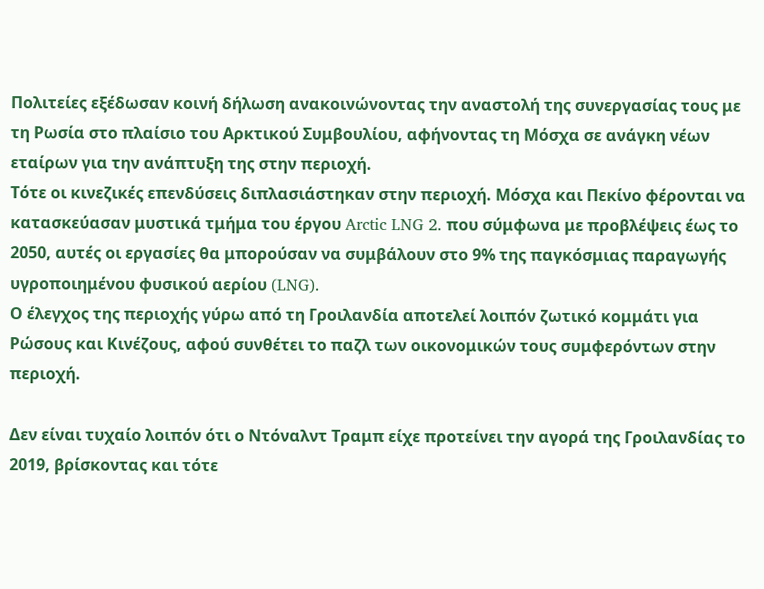Πολιτείες εξέδωσαν κοινή δήλωση ανακοινώνοντας την αναστολή της συνεργασίας τους με τη Ρωσία στο πλαίσιο του Αρκτικού Συμβουλίου, αφήνοντας τη Μόσχα σε ανάγκη νέων εταίρων για την ανάπτυξη της στην περιοχή.
Τότε οι κινεζικές επενδύσεις διπλασιάστηκαν στην περιοχή. Μόσχα και Πεκίνο φέρονται να κατασκεύασαν μυστικά τμήμα του έργου Arctic LNG 2. που σύμφωνα με προβλέψεις έως το 2050, αυτές οι εργασίες θα μπορούσαν να συμβάλουν στο 9% της παγκόσμιας παραγωγής υγροποιημένου φυσικού αερίου (LNG).
Ο έλεγχος της περιοχής γύρω από τη Γροιλανδία αποτελεί λοιπόν ζωτικό κομμάτι για Ρώσους και Κινέζους, αφού συνθέτει το παζλ των οικονομικών τους συμφερόντων στην περιοχή.

Δεν είναι τυχαίο λοιπόν ότι ο Ντόναλντ Τραμπ είχε προτείνει την αγορά της Γροιλανδίας το 2019, βρίσκοντας και τότε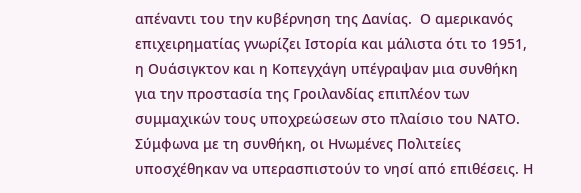απέναντι του την κυβέρνηση της Δανίας.  Ο αμερικανός επιχειρηματίας γνωρίζει Ιστορία και μάλιστα ότι το 1951, η Ουάσιγκτον και η Κοπεγχάγη υπέγραψαν μια συνθήκη για την προστασία της Γροιλανδίας επιπλέον των συμμαχικών τους υποχρεώσεων στο πλαίσιο του ΝΑΤΟ. Σύμφωνα με τη συνθήκη, οι Ηνωμένες Πολιτείες υποσχέθηκαν να υπερασπιστούν το νησί από επιθέσεις. Η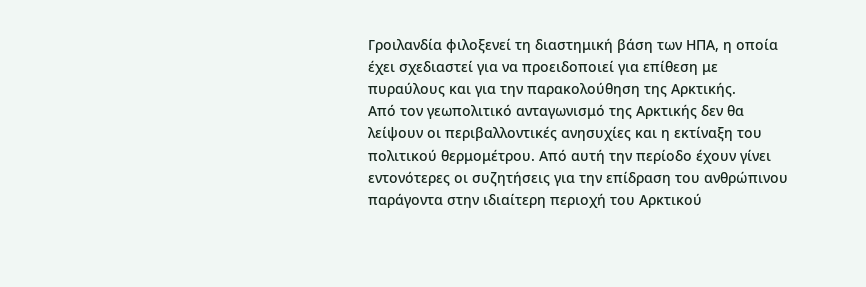Γροιλανδία φιλοξενεί τη διαστημική βάση των ΗΠΑ, η οποία έχει σχεδιαστεί για να προειδοποιεί για επίθεση με πυραύλους και για την παρακολούθηση της Αρκτικής.
Από τον γεωπολιτικό ανταγωνισμό της Αρκτικής δεν θα λείψουν οι περιβαλλοντικές ανησυχίες και η εκτίναξη του πολιτικού θερμομέτρου. Από αυτή την περίοδο έχουν γίνει εντονότερες οι συζητήσεις για την επίδραση του ανθρώπινου παράγοντα στην ιδιαίτερη περιοχή του Αρκτικού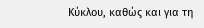Κύκλου, καθώς και για τη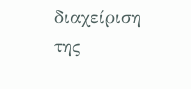διαχείριση της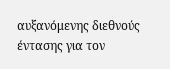αυξανόμενης διεθνούς έντασης για τον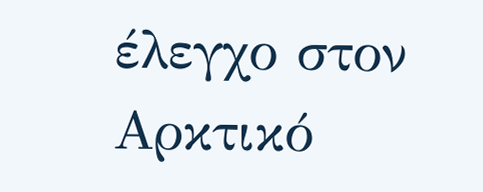έλεγχο στον Αρκτικό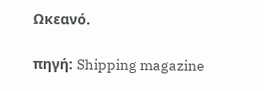Ωκεανό.

πηγή: Shipping magazine